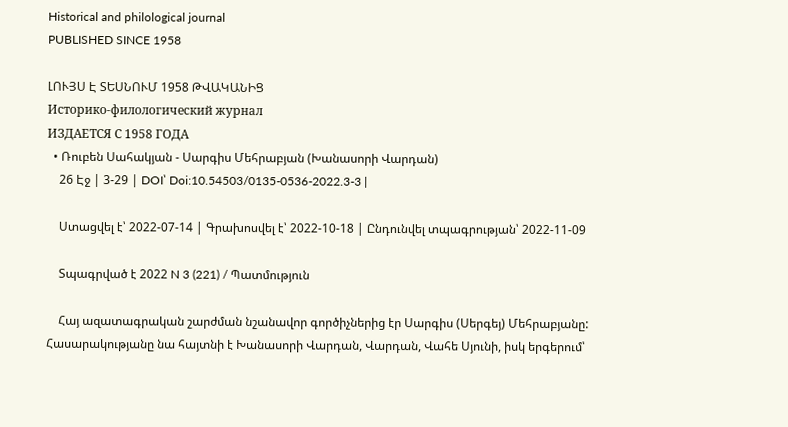Historical and philological journal
PUBLISHED SINCE 1958

ԼՈՒՅՍ Է ՏԵՍՆՈՒՄ 1958 ԹՎԱԿԱՆԻՑ
Историко-филологический журнал
ИЗДАЕТСЯ С 1958 ГОДА
  • Ռուբեն Սահակյան - Սարգիս Մեհրաբյան (Խանասորի Վարդան)
    26 Էջ | 3-29 | DOI՝ Doi:10.54503/0135-0536-2022.3-3 |

    Ստացվել է՝ 2022-07-14 | Գրախոսվել է՝ 2022-10-18 | Ընդունվել տպագրության՝ 2022-11-09

    Տպագրված է 2022 N 3 (221) / Պատմություն

    Հայ ազատագրական շարժման նշանավոր գործիչներից էր Սարգիս (Սերգեյ) Մեհրաբյանը: Հասարակությանը նա հայտնի է Խանասորի Վարդան, Վարդան, Վահե Սյունի, իսկ երգերում՝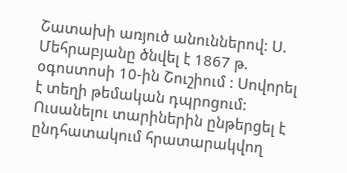Շատախի առյուծ անուններով: Ս. Մեհրաբյանը ծնվել է 1867 թ. օգոստոսի 10-ին Շուշիում : Սովորել է տեղի թեմական դպրոցում: Ուսանելու տարիներին ընթերցել է ընդհատակում հրատարակվող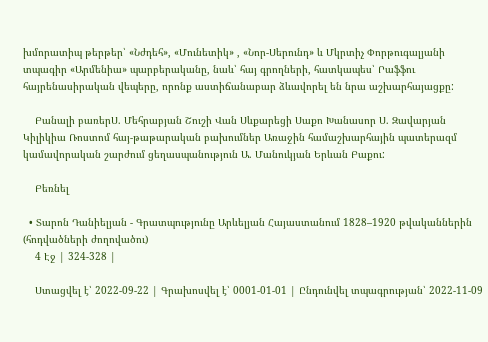խմորատիպ թերթեր՝ «Նժդեհ», «Մունետիկ» , «Նոր-Սերունդ» և Մկրտիչ Փորթուգալյանի տպագիր «Արմենիա» պարբերականը, նաև՝ հայ գրողների, հատկապես՝ Րաֆֆու հայրենասիրական վեպերը, որոնք աստիճանաբար ձևավորել են նրա աշխարհայացքը:

    Բանալի բառերՍ. Մեհրաբյան Շուշի Վան Սևքարեցի Սաքո Խանասոր Ս. Զավարյան Կիլիկիա Ռոստոմ հայ-թաթարական բախումներ Առաջին համաշխարհային պատերազմ կամավորական շարժում ցեղասպանություն Ա. Մանուկյան Երևան Բաքու:

    Բեռնել

  • Տարոն Դանիելյան - Գրատպությունը Արևելյան Հայաստանում 1828–1920 թվականներին (հոդվածների ժողովածու)
    4 Էջ | 324-328 |

    Ստացվել է՝ 2022-09-22 | Գրախոսվել է՝ 0001-01-01 | Ընդունվել տպագրության՝ 2022-11-09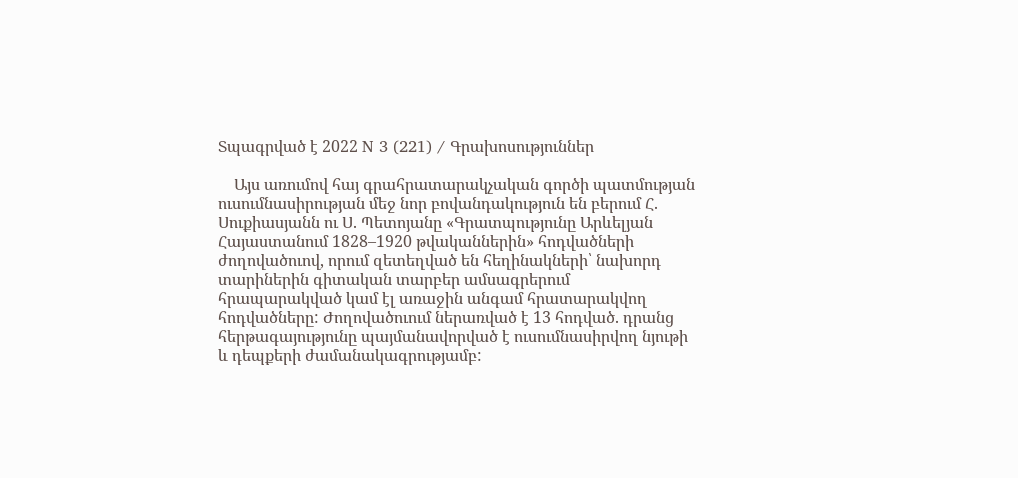Տպագրված է 2022 N 3 (221) / Գրախոսություններ

    Այս առումով հայ գրահրատարակչական գործի պատմության ուսումնասիրության մեջ նոր բովանդակություն են բերում Հ. Սուքիասյանն ու Ս. Պետոյանը «Գրատպությունը Արևելյան Հայաստանում 1828–1920 թվականներին» հոդվածների ժողովածուով, որում զետեղված են հեղինակների՝ նախորդ տարիներին գիտական տարբեր ամսագրերում հրապարակված կամ էլ առաջին անգամ հրատարակվող հոդվածները: Ժողովածուում ներառված է 13 հոդված. դրանց հերթագայությունը պայմանավորված է ուսումնասիրվող նյութի և դեպքերի ժամանակագրությամբ: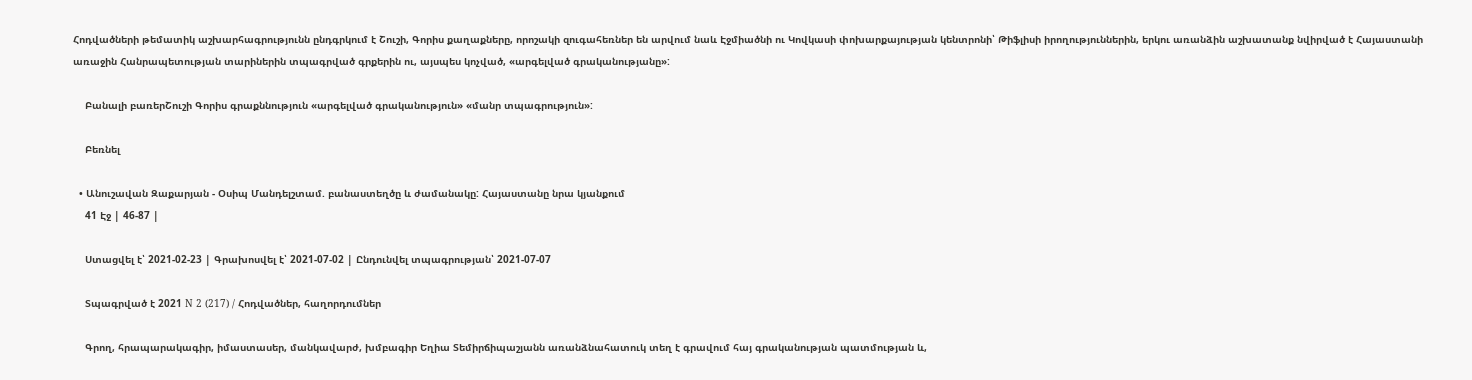Հոդվածների թեմատիկ աշխարհագրությունն ընդգրկում է Շուշի, Գորիս քաղաքները, որոշակի զուգահեռներ են արվում նաև Էջմիածնի ու Կովկասի փոխարքայության կենտրոնի՝ Թիֆլիսի իրողություններին, երկու առանձին աշխատանք նվիրված է Հայաստանի առաջին Հանրապետության տարիներին տպագրված գրքերին ու, այսպես կոչված, «արգելված գրականությանը»:

    Բանալի բառերՇուշի Գորիս գրաքննություն «արգելված գրականություն» «մանր տպագրություն»:

    Բեռնել

  • Անուշավան Զաքարյան - Օսիպ Մանդելշտամ. բանաստեղծը և ժամանակը: Հայաստանը նրա կյանքում
    41 Էջ | 46-87 |

    Ստացվել է՝ 2021-02-23 | Գրախոսվել է՝ 2021-07-02 | Ընդունվել տպագրության՝ 2021-07-07

    Տպագրված է 2021 N 2 (217) / Հոդվածներ, հաղորդումներ

    Գրող, հրապարակագիր, իմաստասեր, մանկավարժ, խմբագիր Եղիա Տեմիրճիպաշյանն առանձնահատուկ տեղ է գրավում հայ գրականության պատմության և,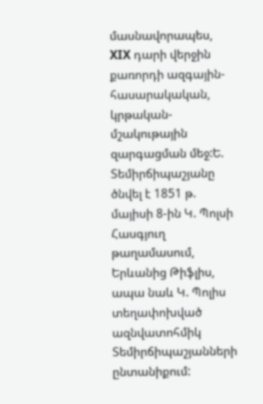մասնավորապես, XIX դարի վերջին քառորդի ազգային-հասարակական, կրթական-մշակութային զարգացման մեջ:Ե. Տեմիրճիպաշյանը ծնվել է 1851 թ. մայիսի 8-ին Կ. Պոլսի Հասգյուղ թաղամասում, Երևանից Թիֆլիս, ապա նաև Կ. Պոլիս տեղափոխված ազնվատոհմիկ Տեմիրճիպաշյանների ընտանիքում: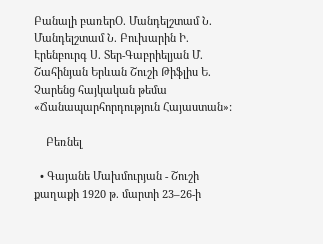Բանալի բառերՕ. Մանդելշտամ Ն. Մանդելշտամ Ն. Բուխարին Ի. Էրենբուրգ Ս. Տեր-Գաբրիելյան Մ. Շահինյան Երևան Շուշի Թիֆլիս Ե. Չարենց հայկական թեմա «Ճանապարհորդություն Հայաստան»:

    Բեռնել

  • Գայանե Մախմուրյան - Շուշի քաղաքի 1920 թ. մարտի 23–26-ի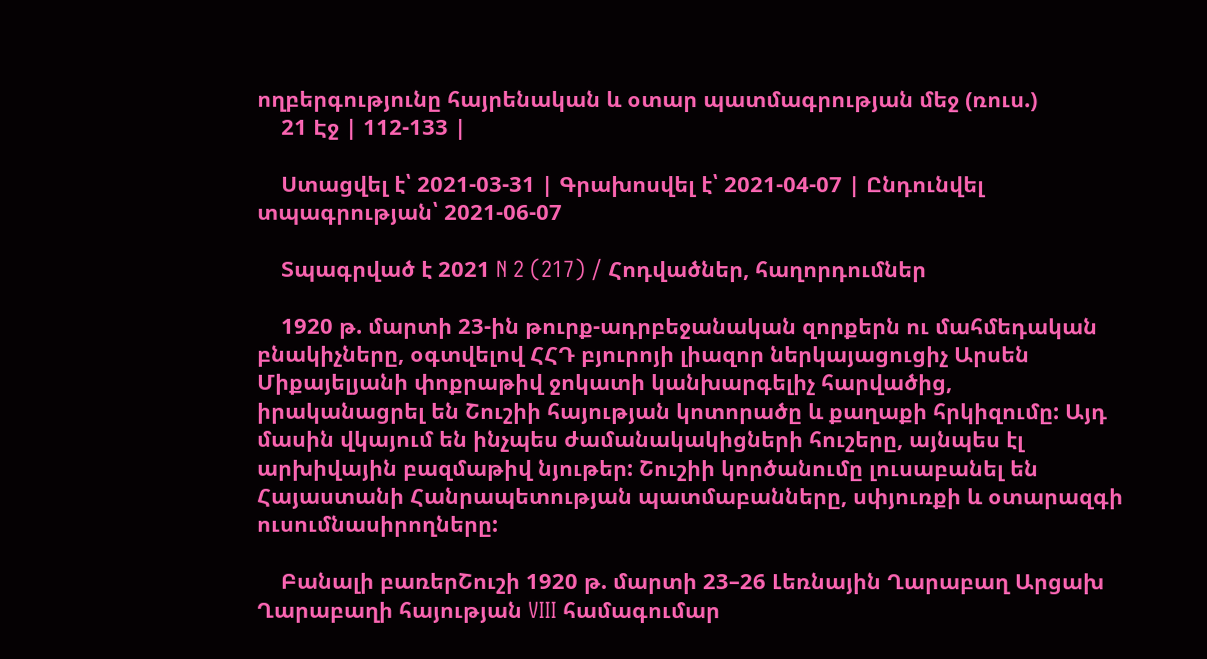ողբերգությունը հայրենական և օտար պատմագրության մեջ (ռուս.)
    21 Էջ | 112-133 |

    Ստացվել է՝ 2021-03-31 | Գրախոսվել է՝ 2021-04-07 | Ընդունվել տպագրության՝ 2021-06-07

    Տպագրված է 2021 N 2 (217) / Հոդվածներ, հաղորդումներ

    1920 թ. մարտի 23-ին թուրք-ադրբեջանական զորքերն ու մահմեդական բնակիչները, օգտվելով ՀՀԴ բյուրոյի լիազոր ներկայացուցիչ Արսեն Միքայելյանի փոքրաթիվ ջոկատի կանխարգելիչ հարվածից, իրականացրել են Շուշիի հայության կոտորածը և քաղաքի հրկիզումը: Այդ մասին վկայում են ինչպես ժամանակակիցների հուշերը, այնպես էլ արխիվային բազմաթիվ նյութեր: Շուշիի կործանումը լուսաբանել են Հայաստանի Հանրապետության պատմաբանները, սփյուռքի և օտարազգի ուսումնասիրողները:

    Բանալի բառերՇուշի 1920 թ. մարտի 23–26 Լեռնային Ղարաբաղ Արցախ Ղարաբաղի հայության VIII համագումար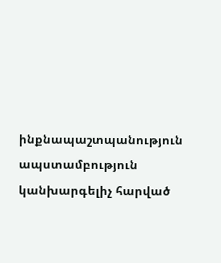ինքնապաշտպանություն ապստամբություն կանխարգելիչ հարված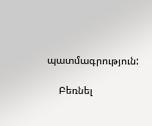պատմագրություն:

    Բեռնել